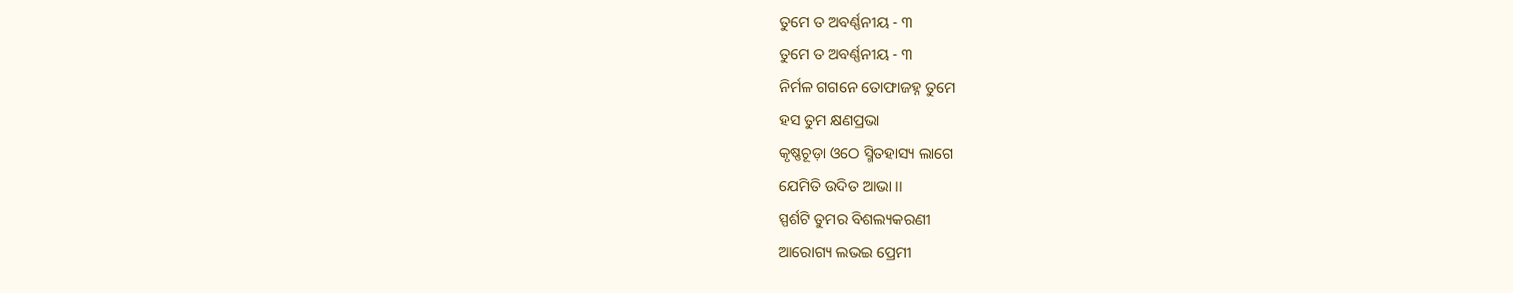ତୁମେ ତ ଅବର୍ଣ୍ଣନୀୟ - ୩
ତୁମେ ତ ଅବର୍ଣ୍ଣନୀୟ - ୩
ନିର୍ମଳ ଗଗନେ ତୋଫାଜହ୍ନ ତୁମେ
ହସ ତୁମ କ୍ଷଣପ୍ରଭା
କୃଷ୍ଣଚୂଡ଼ା ଓଠେ ସ୍ମିତହାସ୍ୟ ଲାଗେ
ଯେମିତି ଉଦିତ ଆଭା ।।
ସ୍ପର୍ଶଟି ତୁମର ବିଶଲ୍ୟକରଣୀ
ଆରୋଗ୍ୟ ଲଭଇ ପ୍ରେମୀ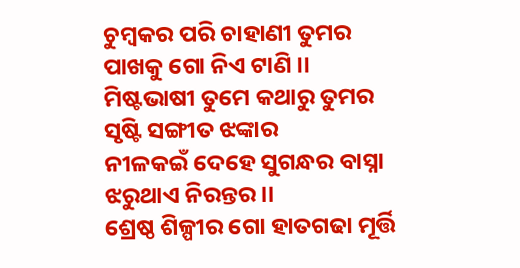ଚୁମ୍ବକର ପରି ଚାହାଣୀ ତୁମର
ପାଖକୁ ଗୋ ନିଏ ଟାଣି ।।
ମିଷ୍ଟଭାଷୀ ତୁମେ କଥାରୁ ତୁମର
ସୃଷ୍ଟି ସଙ୍ଗୀତ ଝଙ୍କାର
ନୀଳକଇଁ ଦେହେ ସୁଗନ୍ଧର ବାସ୍ନା
ଝରୁଥାଏ ନିରନ୍ତର ।।
ଶ୍ରେଷ୍ଠ ଶିଳ୍ପୀର ଗୋ ହାତଗଢା ମୂର୍ତ୍ତି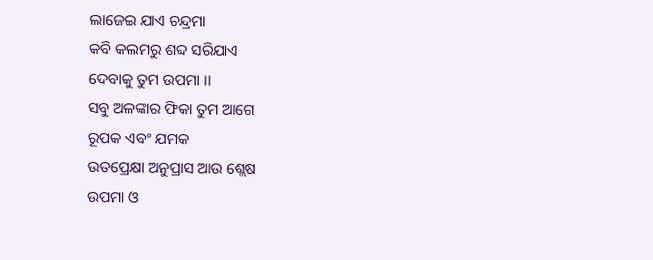ଲାଜେଇ ଯାଏ ଚନ୍ଦ୍ରମା
କବି କଲମରୁ ଶବ୍ଦ ସରିଯାଏ
ଦେବାକୁ ତୁମ ଉପମା ।।
ସବୁ ଅଳଙ୍କାର ଫିକା ତୁମ ଆଗେ
ରୂପକ ଏବଂ ଯମକ
ଉତପ୍ରେକ୍ଷା ଅନୁପ୍ରାସ ଆଉ ଶ୍ଲେଷ
ଉପମା ଓ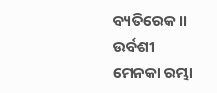ବ୍ୟତିରେକ।।
ଉର୍ବଶୀ ମେନକା ରମ୍ଭା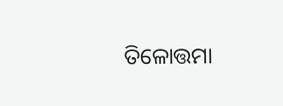ତିଳୋତ୍ତମା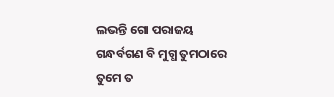ଲଭନ୍ତି ଗୋ ପରାଜୟ
ଗନ୍ଧର୍ବଗଣ ବି ମୁଗ୍ଧ ତୁମଠାରେ
ତୁମେ ତ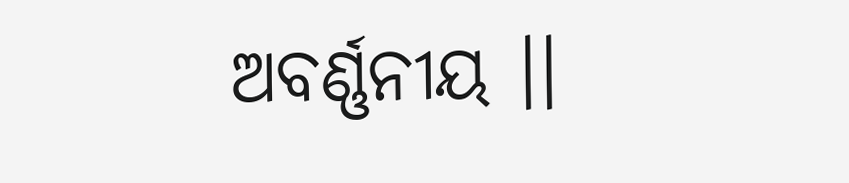ଅବର୍ଣ୍ଣନୀୟ ।।